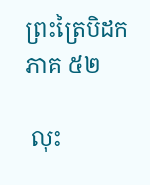ព្រះត្រៃបិដក ភាគ ៥២

 លុះ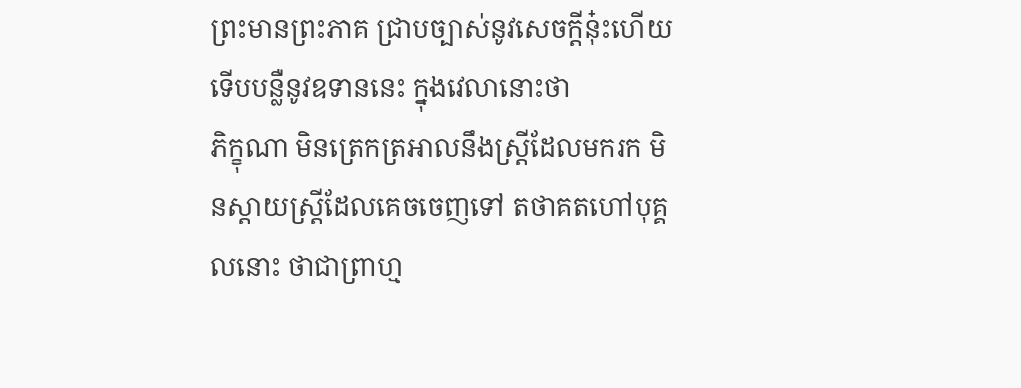ព្រះមានព្រះភាគ ជ្រាបច្បាស់នូវសេចក្តីនុ៎ះហើយ ទើបបន្លឺនូវឧទាននេះ ក្នុងវេលានោះថា
ភិក្ខុណា មិនត្រេកត្រអាលនឹងស្ត្រីដែលមករក មិនស្តាយស្ត្រីដែលគេចចេញទៅ តថាគតហៅបុគ្គលនោះ ថាជាព្រាហ្ម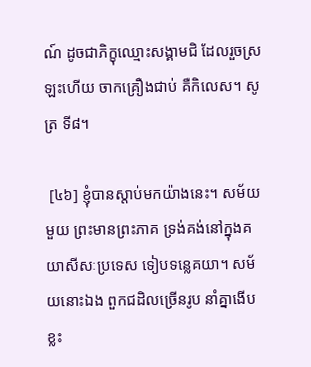ណ៍ ដូចជាភិក្ខុឈ្មោះសង្គាមជិ ដែលរួចស្រឡះហើយ ចាកគ្រឿងជាប់ គឺកិលេស។ សូត្រ ទី៨។

 [៤៦] ខ្ញុំបានស្តាប់មកយ៉ាងនេះ។ សម័យមួយ ព្រះមានព្រះភាគ ទ្រង់គង់នៅក្នុងគយាសីសៈប្រទេស ទៀបទន្លេគយា។ សម័យនោះឯង ពួកជដិលច្រើនរូប នាំគ្នាងើបខ្លះ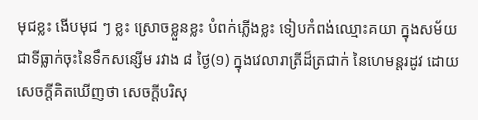មុជខ្លះ ងើបមុជ ៗ ខ្លះ ស្រោចខ្លួនខ្លះ បំពក់ភ្លើងខ្លះ ទៀបកំពង់ឈ្មោះគយា ក្នុងសម័យជាទីធ្លាក់ចុះនៃទឹកសន្សើម រវាង ៨ ថ្ងៃ(១) ក្នុងវេលារាត្រីដ៏ត្រជាក់ នៃហេមន្តរដូវ ដោយសេចក្តីគិតឃើញថា សេចក្តីបរិសុ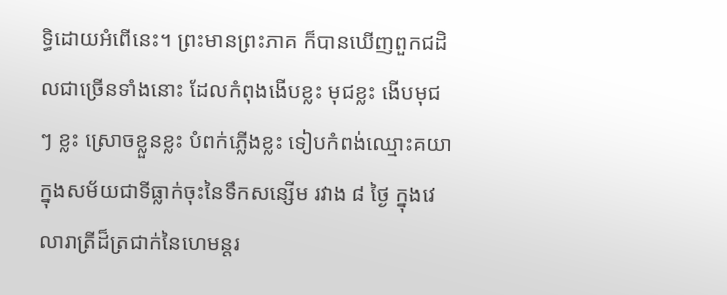ទ្ធិដោយអំពើនេះ។ ព្រះមានព្រះភាគ ក៏បានឃើញពួកជដិលជាច្រើនទាំងនោះ ដែលកំពុងងើបខ្លះ មុជខ្លះ ងើបមុជ ៗ ខ្លះ ស្រោចខ្លួនខ្លះ បំពក់ភ្លើងខ្លះ ទៀបកំពង់ឈ្មោះគយា ក្នុងសម័យជាទីធ្លាក់ចុះនៃទឹកសន្សើម រវាង ៨ ថ្ងៃ ក្នុងវេលារាត្រីដ៏ត្រជាក់នៃហេមន្តរ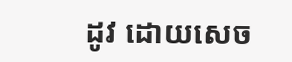ដូវ ដោយសេច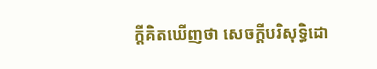ក្តីគិតឃើញថា សេចក្តីបរិសុទ្ធិដោ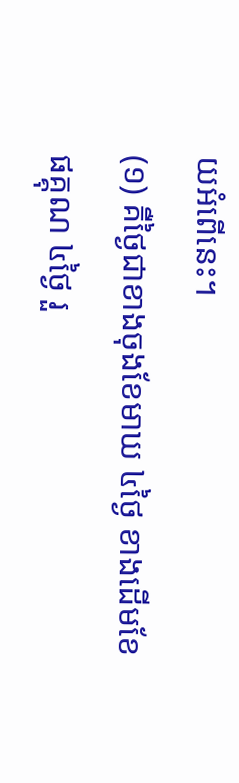យអំពើនេះ។
(១) គឺថ្ងៃជាខាងចុងខែមាឃ ៤ថ្ងៃ ខាងដើមខែផគ្គុណ ៤ថ្ងៃ រួ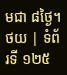មជា ៨ថ្ងៃ។
ថយ | ទំព័រទី ១២៥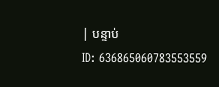| បន្ទាប់
ID: 636865060783553559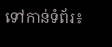ទៅកាន់ទំព័រ៖